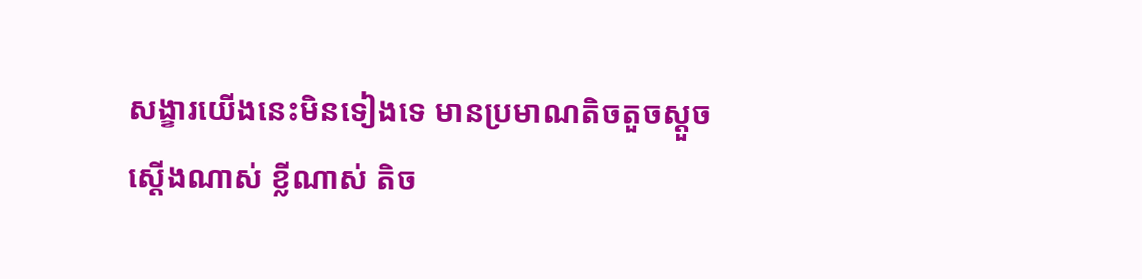សង្ខារយើងនេះមិនទៀងទេ មានប្រមាណតិចតួចស្តួចស្តើងណាស់ ខ្លីណាស់ តិច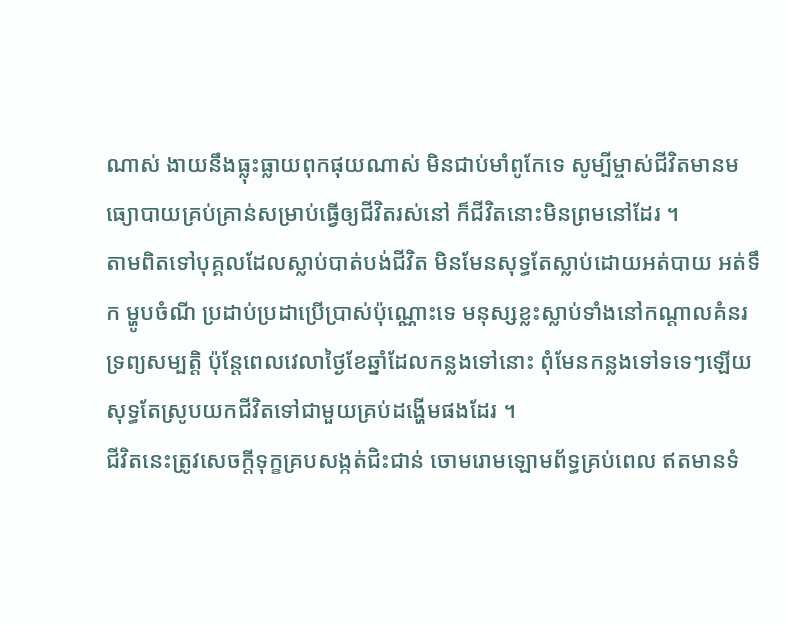ណាស់ ងាយនឹងធ្លុះធ្លាយពុកផុយណាស់ មិនជាប់មាំពូកែទេ សូម្បីម្ចាស់ជីវិតមានមធ្យោបាយគ្រប់គ្រាន់សម្រាប់ធ្វើឲ្យជីវិតរស់នៅ ក៏ជីវិតនោះមិនព្រមនៅដែរ ។
តាមពិតទៅបុគ្គលដែលស្លាប់បាត់បង់ជីវិត មិនមែនសុទ្ធតែស្លាប់ដោយអត់បាយ អត់ទឹក ម្ហូបចំណី ប្រដាប់ប្រដាប្រើប្រាស់ប៉ុណ្ណោះទេ មនុស្សខ្លះស្លាប់ទាំងនៅកណ្តាលគំនរទ្រព្យសម្បត្តិ ប៉ុន្តែពេលវេលាថ្ងៃខែឆ្នាំដែលកន្លងទៅនោះ ពុំមែនកន្លងទៅទទេៗឡើយ សុទ្ធតែស្រូបយកជីវិតទៅជាមួយគ្រប់ដង្ហើមផងដែរ ។
ជីវិតនេះត្រូវសេចក្តីទុក្ខគ្របសង្កត់ជិះជាន់ ចោមរោមឡោមព័ទ្ធគ្រប់ពេល ឥតមានទំ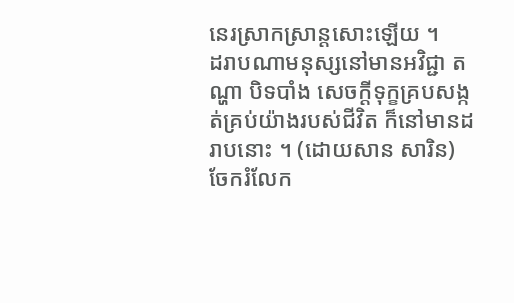នេរស្រាកស្រាន្តសោះឡើយ ។
ដរាបណាមនុស្សនៅមានអវិជ្ជា តណ្ហា បិទបាំង សេចក្តីទុក្ខគ្របសង្កត់គ្រប់យ៉ាងរបស់ជីវិត ក៏នៅមានដរាបនោះ ។ (ដោយសាន សារិន)
ចែករំលែក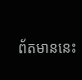ព័តមាននេះ